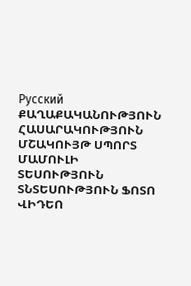Русский
ՔԱՂԱՔԱԿԱՆՈՒԹՅՈՒՆ ՀԱՍԱՐԱԿՈՒԹՅՈՒՆ ՄՇԱԿՈՒՅԹ ՍՊՈՐՏ ՄԱՄՈՒԼԻ ՏԵՍՈՒԹՅՈՒՆ ՏՆՏԵՍՈՒԹՅՈՒՆ ՖՈՏՈ ՎԻԴԵՈ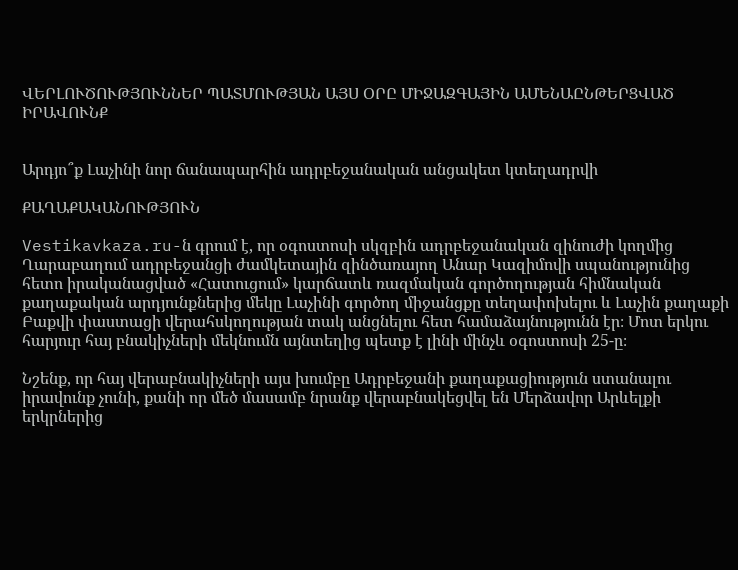ՎԵՐԼՈՒԾՈՒԹՅՈՒՆՆԵՐ ՊԱՏՄՈՒԹՅԱՆ ԱՅՍ ՕՐԸ ՄԻՋԱԶԳԱՅԻՆ ԱՄԵՆԱԸՆԹԵՐՑՎԱԾ ԻՐԱՎՈՒՆՔ


Արդյո՞ք Լաչինի նոր ճանապարհին ադրբեջանական անցակետ կտեղադրվի

ՔԱՂԱՔԱԿԱՆՈՒԹՅՈՒՆ

Vestikavkaza.ru-ն գրում է, որ օգոստոսի սկզբին ադրբեջանական զինուժի կողմից Ղարաբաղում ադրբեջանցի ժամկետային զինծառայող Անար Կազիմովի սպանությունից հետո իրականացված «Հատուցում» կարճատև ռազմական գործողության հիմնական քաղաքական արդյունքներից մեկը Լաչինի գործող միջանցքը տեղափոխելու և Լաչին քաղաքի Բաքվի փաստացի վերահսկողության տակ անցնելու հետ համաձայնությունն էր։ Մոտ երկու հարյուր հայ բնակիչների մեկնումն այնտեղից պետք է լինի մինչև օգոստոսի 25-ը։

Նշենք, որ հայ վերաբնակիչների այս խումբը Ադրբեջանի քաղաքացիություն ստանալու իրավունք չունի, քանի որ մեծ մասամբ նրանք վերաբնակեցվել են Մերձավոր Արևելքի երկրներից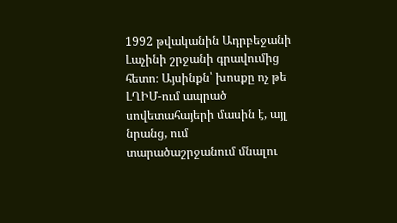1992 թվականին Ադրբեջանի Լաչինի շրջանի գրավումից հետո։ Այսինքն՝ խոսքը ոչ թե ԼՂԻՄ-ում ապրած սովետահայերի մասին է, այլ նրանց, ում տարածաշրջանում մնալու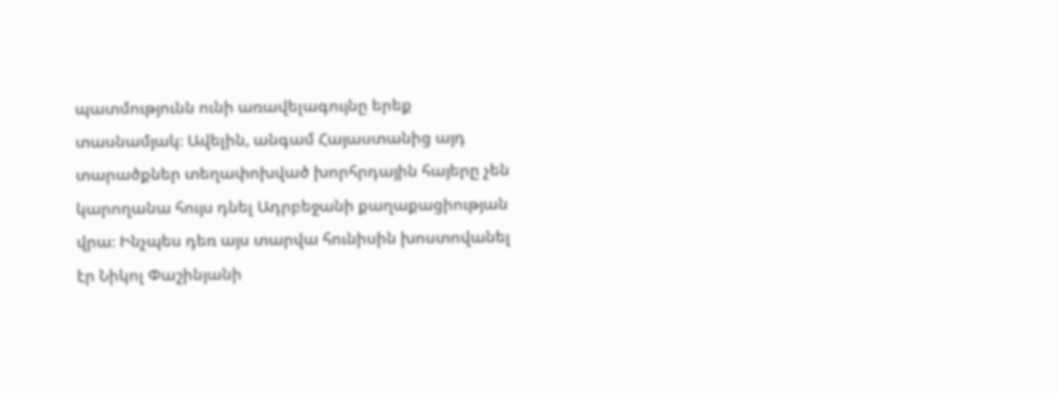պատմությունն ունի առավելագույնը երեք տասնամյակ։ Ավելին, անգամ Հայաստանից այդ տարածքներ տեղափոխված խորհրդային հայերը չեն կարողանա հույս դնել Ադրբեջանի քաղաքացիության վրա։ Ինչպես դեռ այս տարվա հունիսին խոստովանել էր Նիկոլ Փաշինյանի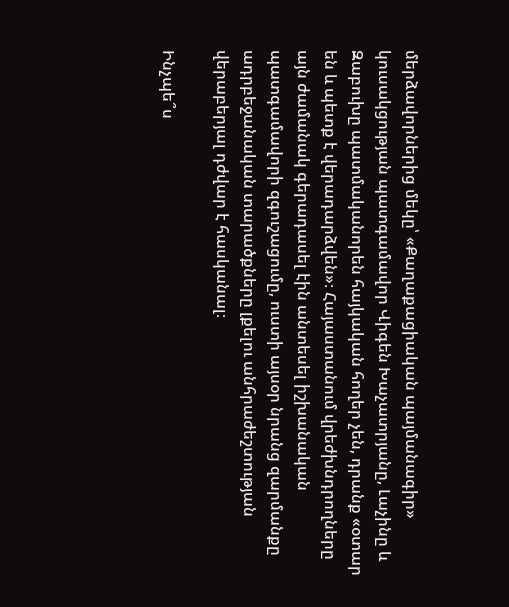մերձավորներից մեկը՝ «Քաղաքացիական պայմանագիր» կուսակցության պատգամավոր Վիգեն Խաչատրյանը, Լաչինը և Զաբուխը պատմականորեն հայկական հողեր չեն, դրանք «օտար են և պետք է վերադարձվեն»։ Հայաստանում վրեժխնդրողները այն ժամանակ գերադասել էին անտեսել իշխանական պատգամավորի զգուշացումը, ուստի այսօր նրանց զարմանքը ադրբեջանական տարածքները լքելու անհրաժեշտության վերաբերյալ դժվար է հասկանալ։

Ինչպե՞ս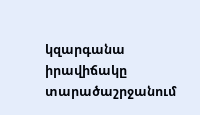կզարգանա իրավիճակը տարածաշրջանում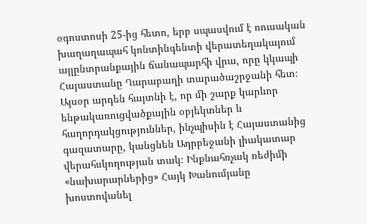օգոստոսի 25-ից հետո, երբ սպասվում է ռուսական խաղաղապահ կոնտինգենտի վերատեղակայում այլընտրանքային ճանապարհի վրա, որը կկապի Հայաստանը Ղարաբաղի տարածաշրջանի հետ։ Այսօր արդեն հայտնի է, որ մի շարք կարևոր ենթակառուցվածքային օբյեկտներ և հաղորդակցություններ, ինչպիսին է Հայաստանից գազատարը, կանցնեն Ադրբեջանի լիակատար վերահսկողության տակ։ Ինքնահռչակ ռեժիմի «նախարարներից» Հայկ Խանումյանը խոստովանել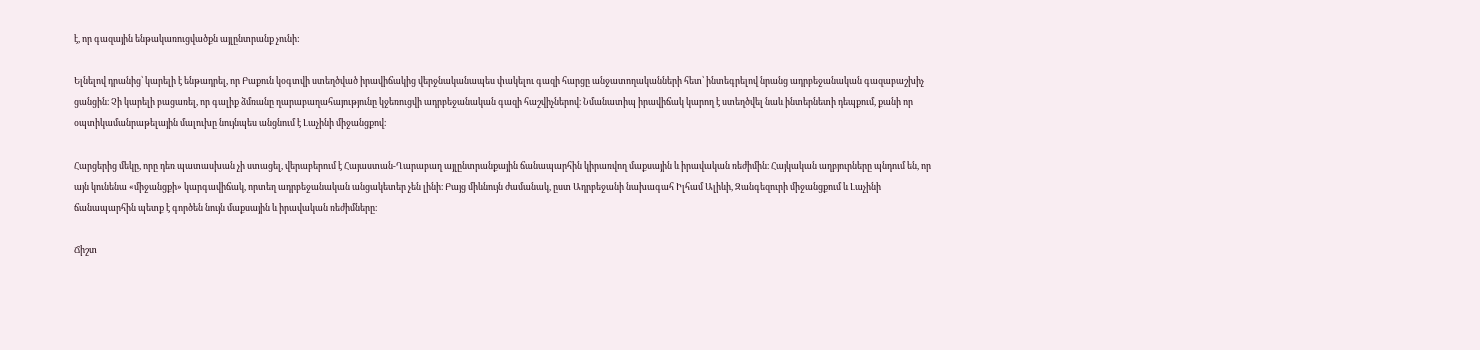է, որ գազային ենթակառուցվածքն այլընտրանք չունի:

Ելնելով դրանից՝ կարելի է ենթադրել, որ Բաքուն կօգտվի ստեղծված իրավիճակից վերջնականապես փակելու գազի հարցը անջատողականների հետ՝ ինտեգրելով նրանց ադրբեջանական գազաբաշխիչ ցանցին։ Չի կարելի բացառել, որ գալիք ձմռանը ղարաբաղահայությունը կջեռուցվի ադրբեջանական գազի հաշվիչներով։ Նմանատիպ իրավիճակ կարող է ստեղծվել նաև ինտերնետի դեպքում, քանի որ օպտիկամանրաթելային մալուխը նույնպես անցնում է Լաչինի միջանցքով։

Հարցերից մեկը, որը դեռ պատասխան չի ստացել, վերաբերում է Հայաստան-Ղարաբաղ այլընտրանքային ճանապարհին կիրառվող մաքսային և իրավական ռեժիմին։ Հայկական աղբյուրները պնդում են, որ այն կունենա «միջանցքի» կարգավիճակ, որտեղ ադրբեջանական անցակետեր չեն լինի։ Բայց միևնույն ժամանակ, ըստ Ադրբեջանի նախագահ Իլհամ Ալիևի, Զանգեզուրի միջանցքում և Լաչինի ճանապարհին պետք է գործեն նույն մաքսային և իրավական ռեժիմները։

Ճիշտ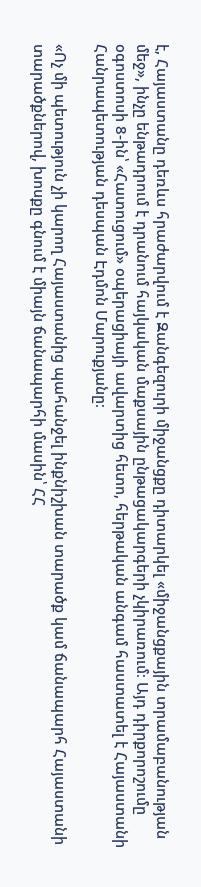է, Հայաստանը դեռևս հրաժարվում է Զանգեզուրի միջանցքը դիտարկել «միջանցքային տրամաբանության մեջ», ինչը ենթադրում է դրանում հայկական մաքսային ընթացակարգերի չկիրառում։ Այդ դիրքորոշումը օգոստոսի 8-ին՝ «Հատուցում» օպերացիայի ավարտից հետո, հերթական անգամ հաստատել է Հայաստանի Հանրապետության դեսպան Էդմոն Մարուքյանը։

«Ոչ մի պետություն չի կարող Հայաստանից պահանջել ինքնիշխան տարածք կամ ճանապարհ Հայաստանի տարածքներով, խոսքը գնում է միայն ճանապարհի մասին՝ ՀՀ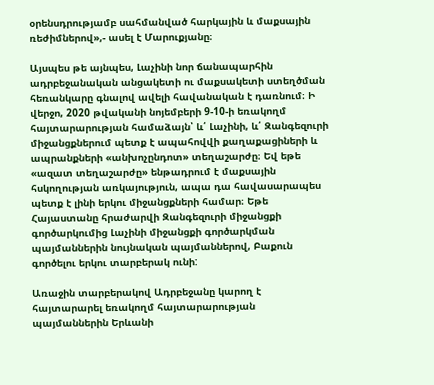օրենսդրությամբ սահմանված հարկային և մաքսային ռեժիմներով»,- ասել է Մարուքյանը։

Այսպես թե այնպես, Լաչինի նոր ճանապարհին ադրբեջանական անցակետի ու մաքսակետի ստեղծման հեռանկարը գնալով ավելի հավանական է դառնում։ Ի վերջո, 2020 թվականի նոյեմբերի 9-10-ի եռակողմ հայտարարության համաձայն՝ և՛ Լաչինի, և՛ Զանգեզուրի միջանցքներում պետք է ապահովվի քաղաքացիների և ապրանքների «անխոչընդոտ» տեղաշարժը։ Եվ եթե «ազատ տեղաշարժը» ենթադրում է մաքսային հսկողության առկայություն, ապա դա հավասարապես պետք է լինի երկու միջանցքների համար։ Եթե Հայաստանը հրաժարվի Զանգեզուրի միջանցքի գործարկումից Լաչինի միջանցքի գործարկման պայմաններին նույնական պայմաններով, Բաքուն գործելու երկու տարբերակ ունի:

Առաջին տարբերակով Ադրբեջանը կարող է հայտարարել եռակողմ հայտարարության պայմաններին Երևանի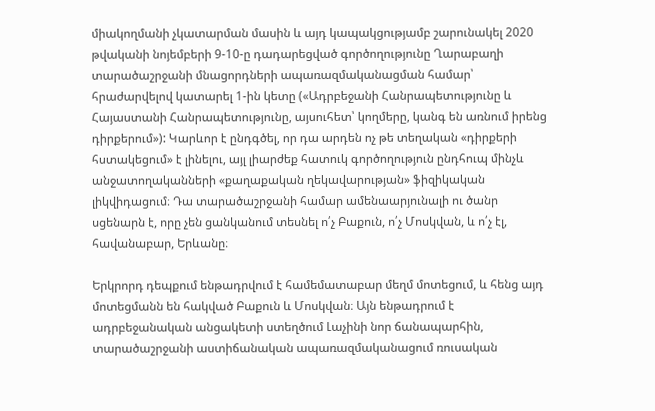միակողմանի չկատարման մասին և այդ կապակցությամբ շարունակել 2020 թվականի նոյեմբերի 9-10-ը դադարեցված գործողությունը Ղարաբաղի տարածաշրջանի մնացորդների ապառազմականացման համար՝ հրաժարվելով կատարել 1-ին կետը («Ադրբեջանի Հանրապետությունը և Հայաստանի Հանրապետությունը, այսուհետ՝ կողմերը, կանգ են առնում իրենց դիրքերում»): Կարևոր է ընդգծել, որ դա արդեն ոչ թե տեղական «դիրքերի հստակեցում» է լինելու, այլ լիարժեք հատուկ գործողություն ընդհուպ մինչև անջատողականների «քաղաքական ղեկավարության» ֆիզիկական լիկվիդացում։ Դա տարածաշրջանի համար ամենաարյունալի ու ծանր սցենարն է, որը չեն ցանկանում տեսնել ո՛չ Բաքուն, ո՛չ Մոսկվան, և ո՛չ էլ, հավանաբար, Երևանը։

Երկրորդ դեպքում ենթադրվում է համեմատաբար մեղմ մոտեցում, և հենց այդ մոտեցմանն են հակված Բաքուն և Մոսկվան։ Այն ենթադրում է ադրբեջանական անցակետի ստեղծում Լաչինի նոր ճանապարհին, տարածաշրջանի աստիճանական ապառազմականացում ռուսական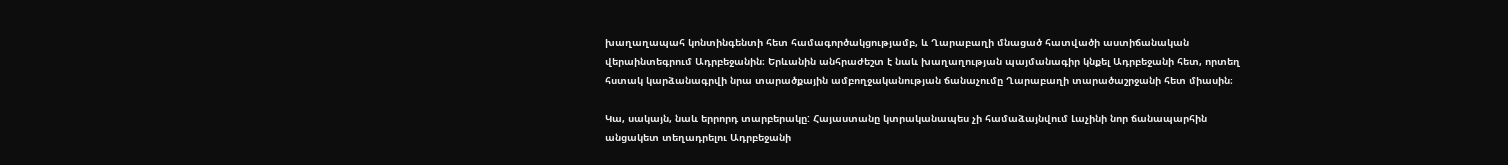խաղաղապահ կոնտինգենտի հետ համագործակցությամբ, և Ղարաբաղի մնացած հատվածի աստիճանական վերաինտեգրում Ադրբեջանին։ Երևանին անհրաժեշտ է նաև խաղաղության պայմանագիր կնքել Ադրբեջանի հետ, որտեղ հստակ կարձանագրվի նրա տարածքային ամբողջականության ճանաչումը Ղարաբաղի տարածաշրջանի հետ միասին։

Կա, սակայն, նաև երրորդ տարբերակը: Հայաստանը կտրականապես չի համաձայնվում Լաչինի նոր ճանապարհին անցակետ տեղադրելու Ադրբեջանի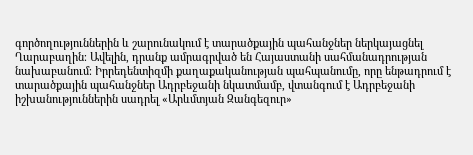գործողություններին և շարունակում է տարածքային պահանջներ ներկայացնել Ղարաբաղին։ Ավելին, դրանք ամրագրված են Հայաստանի սահմանադրության նախաբանում։ Իրրեդենտիզմի քաղաքականության պահպանումը, որը ենթադրում է տարածքային պահանջներ Ադրբեջանի նկատմամբ, վտանգում է Ադրբեջանի իշխանություններին սադրել «Արևմտյան Զանգեզուր»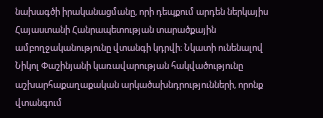նախագծի իրականացմանը, որի դեպքում արդեն ներկայիս Հայաստանի Հանրապետության տարածքային ամբողջականությունը վտանգի կդրվի։ Նկատի ունենալով Նիկոլ Փաշինյանի կառավարության հակվածությունը աշխարհաքաղաքական արկածախնդրությունների, որոնք վտանգում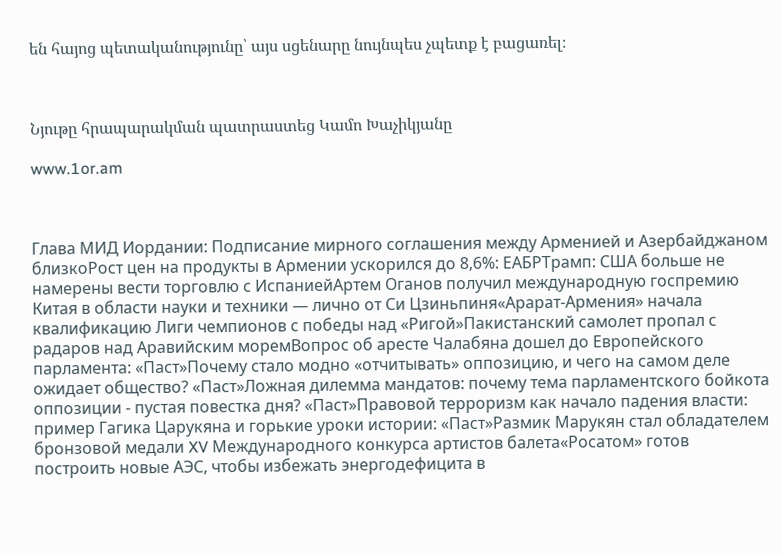են հայոց պետականությունը՝ այս սցենարը նույնպես չպետք է բացառել։



Նյութը հրապարակման պատրաստեց Կամո Խաչիկյանը

www.1or.am



Глава МИД Иордании: Подписание мирного соглашения между Арменией и Азербайджаном близкоРост цен на продукты в Армении ускорился до 8,6%: ЕАБРТрамп: США больше не намерены вести торговлю с ИспаниейАртем Оганов получил международную госпремию Китая в области науки и техники — лично от Си Цзиньпиня«Арарат‑Армения» начала квалификацию Лиги чемпионов с победы над «Ригой»Пакистанский самолет пропал с радаров над Аравийским моремВопрос об аресте Чалабяна дошел до Европейского парламента: «Паст»Почему стало модно «отчитывать» оппозицию, и чего на самом деле ожидает общество? «Паст»Ложная дилемма мандатов: почему тема парламентского бойкота оппозиции - пустая повестка дня? «Паст»Правовой терроризм как начало падения власти: пример Гагика Царукяна и горькие уроки истории: «Паст»Размик Марукян стал обладателем бронзовой медали XV Международного конкурса артистов балета«Росатом» готов построить новые АЭС, чтобы избежать энергодефицита в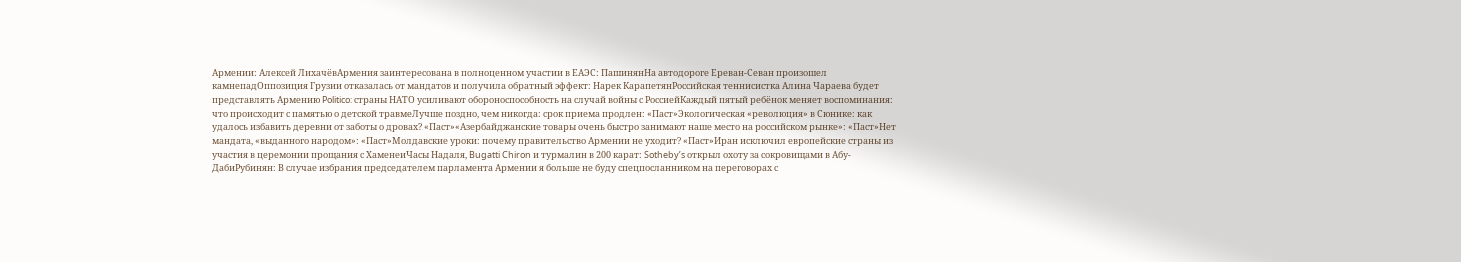Армении: Алексей ЛихачёвАрмения заинтересована в полноценном участии в ЕАЭС: ПашинянНа автодороге Ереван-Севан произошел камнепадОппозиция Грузии отказалась от мандатов и получила обратный эффект: Нарек КарапетянРоссийская теннисистка Алина Чараева будет представлять Армению Politico: страны НАТО усиливают обороноспособность на случай войны с РоссиейКаждый пятый ребёнок меняет воспоминания: что происходит с памятью о детской травмеЛучше поздно, чем никогда: срок приема продлен: «Паст»Экологическая «революция» в Сюнике: как удалось избавить деревни от заботы о дровах? «Паст»«Азербайджанские товары очень быстро занимают наше место на российском рынке»: «Паст»Нет мандата, «выданного народом»: «Паст»Молдавские уроки: почему правительство Армении не уходит? «Паст»Иран исключил европейские страны из участия в церемонии прощания с ХаменеиЧасы Надаля, Bugatti Chiron и турмалин в 200 карат: Sotheby’s открыл охоту за сокровищами в Абу-ДабиРубинян: В случае избрания председателем парламента Армении я больше не буду спецпосланником на переговорах с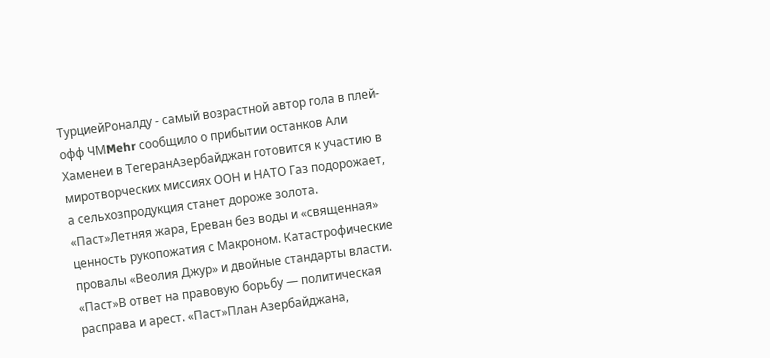ТурциейРоналду - самый возрастной автор гола в плей-офф ЧМMehr сообщило о прибытии останков Али Хаменеи в ТегеранАзербайджан готовится к участию в миротворческих миссиях ООН и НАТО Газ подорожает, а сельхозпродукция станет дороже золота. «Паст»Летняя жара, Ереван без воды и «священная» ценность рукопожатия с Макроном. Катастрофические провалы «Веолия Джур» и двойные стандарты власти. «Паст»В ответ на правовую борьбу — политическая расправа и арест. «Паст»План Азербайджана,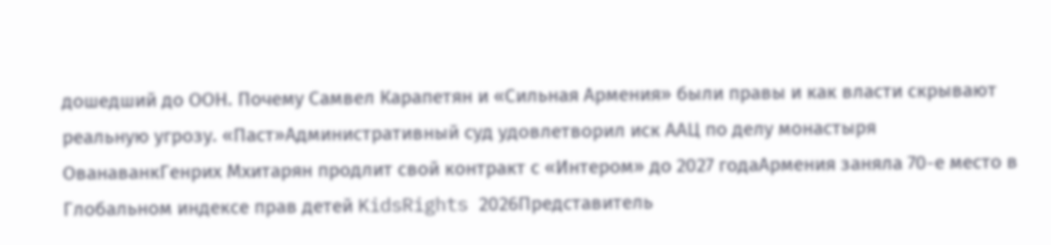дошедший до ООН. Почему Самвел Карапетян и «Сильная Армения» были правы и как власти скрывают реальную угрозу. «Паст»Административный суд удовлетворил иск ААЦ по делу монастыря ОванаванкГенрих Мхитарян продлит свой контракт с «Интером» до 2027 годаАрмения заняла 70-е место в Глобальном индексе прав детей KidsRights 2026Представитель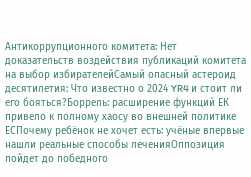Антикоррупционного комитета: Нет доказательств воздействия публикаций комитета на выбор избирателейСамый опасный астероид десятилетия: Что известно о 2024 YR4 и стоит ли его бояться?Боррель: расширение функций ЕК привело к полному хаосу во внешней политике ЕСПочему ребёнок не хочет есть: учёные впервые нашли реальные способы леченияОппозиция пойдет до победного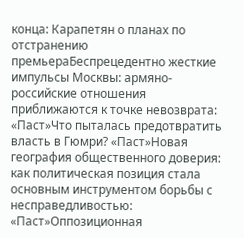конца: Карапетян о планах по отстранению премьераБеспрецедентно жесткие импульсы Москвы: армяно-российские отношения приближаются к точке невозврата: «Паст»Что пыталась предотвратить власть в Гюмри? «Паст»Новая география общественного доверия: как политическая позиция стала основным инструментом борьбы с несправедливостью: «Паст»Оппозиционная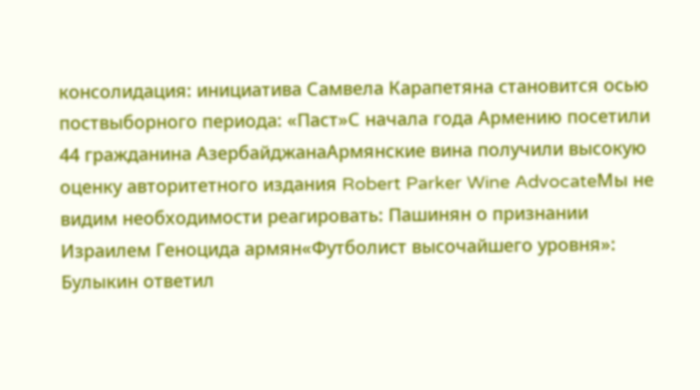консолидация: инициатива Самвела Карапетяна становится осью поствыборного периода: «Паст»С начала года Армению посетили 44 гражданина АзербайджанаАрмянские вина получили высокую оценку авторитетного издания Robert Parker Wine AdvocateМы не видим необходимости реагировать: Пашинян о признании Израилем Геноцида армян«Футболист высочайшего уровня»: Булыкин ответил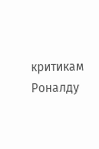критикам Роналду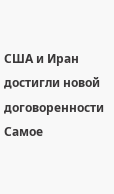США и Иран достигли новой договоренности
Самое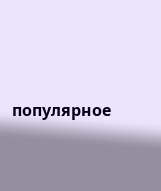популярное